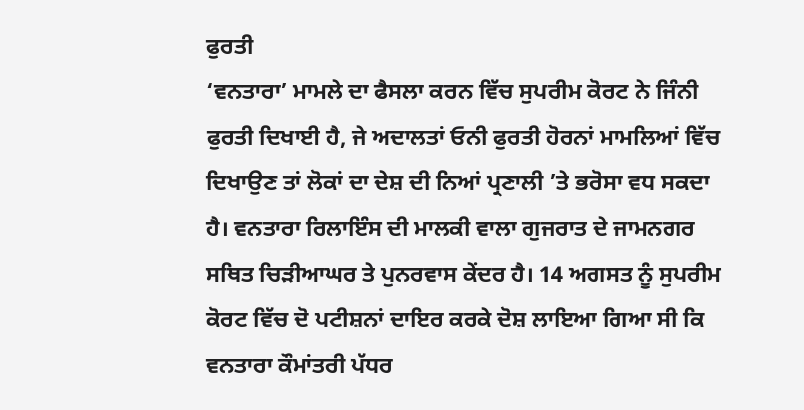ਫੁਰਤੀ
‘ਵਨਤਾਰਾ’ ਮਾਮਲੇ ਦਾ ਫੈਸਲਾ ਕਰਨ ਵਿੱਚ ਸੁਪਰੀਮ ਕੋਰਟ ਨੇ ਜਿੰਨੀ ਫੁਰਤੀ ਦਿਖਾਈ ਹੈ, ਜੇ ਅਦਾਲਤਾਂ ਓਨੀ ਫੁਰਤੀ ਹੋਰਨਾਂ ਮਾਮਲਿਆਂ ਵਿੱਚ ਦਿਖਾਉਣ ਤਾਂ ਲੋਕਾਂ ਦਾ ਦੇਸ਼ ਦੀ ਨਿਆਂ ਪ੍ਰਣਾਲੀ ’ਤੇ ਭਰੋਸਾ ਵਧ ਸਕਦਾ ਹੈ। ਵਨਤਾਰਾ ਰਿਲਾਇੰਸ ਦੀ ਮਾਲਕੀ ਵਾਲਾ ਗੁਜਰਾਤ ਦੇ ਜਾਮਨਗਰ ਸਥਿਤ ਚਿੜੀਆਘਰ ਤੇ ਪੁਨਰਵਾਸ ਕੇਂਦਰ ਹੈ। 14 ਅਗਸਤ ਨੂੰ ਸੁਪਰੀਮ ਕੋਰਟ ਵਿੱਚ ਦੋ ਪਟੀਸ਼ਨਾਂ ਦਾਇਰ ਕਰਕੇ ਦੋਸ਼ ਲਾਇਆ ਗਿਆ ਸੀ ਕਿ ਵਨਤਾਰਾ ਕੌਮਾਂਤਰੀ ਪੱਧਰ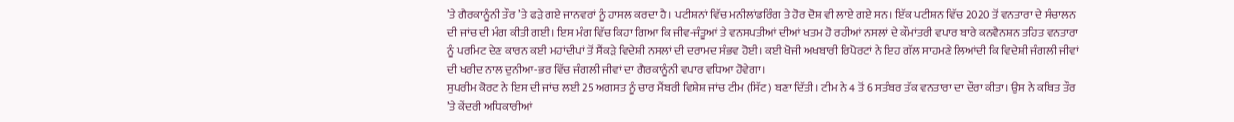’ਤੇ ਗੈਰਕਾਨੂੰਨੀ ਤੌਰ ’ਤੇ ਫੜੇ ਗਏ ਜਾਨਵਰਾਂ ਨੂੰ ਹਾਸਲ ਕਰਦਾ ਹੈ। ਪਟੀਸ਼ਨਾਂ ਵਿੱਚ ਮਨੀਲਾਂਡਰਿੰਗ ਤੇ ਹੋਰ ਦੋਸ਼ ਵੀ ਲਾਏ ਗਏ ਸਨ। ਇੱਕ ਪਟੀਸ਼ਨ ਵਿੱਚ 2020 ਤੋਂ ਵਨਤਾਰਾ ਦੇ ਸੰਚਾਲਨ ਦੀ ਜਾਂਚ ਦੀ ਮੰਗ ਕੀਤੀ ਗਈ। ਇਸ ਮੰਗ ਵਿੱਚ ਕਿਹਾ ਗਿਆ ਕਿ ਜੀਵ-ਜੰਤੂਆਂ ਤੇ ਵਨਸਪਤੀਆਂ ਦੀਆਂ ਖਤਮ ਹੋ ਰਹੀਆਂ ਨਸਲਾਂ ਦੇ ਕੌਮਾਂਤਰੀ ਵਪਾਰ ਬਾਰੇ ਕਨਵੈਨਸ਼ਨ ਤਹਿਤ ਵਨਤਾਰਾ ਨੂੰ ਪਰਮਿਟ ਦੇਣ ਕਾਰਨ ਕਈ ਮਹਾਂਦੀਪਾਂ ਤੋਂ ਸੈਂਕੜੇ ਵਿਦੇਸ਼ੀ ਨਸਲਾਂ ਦੀ ਦਰਾਮਦ ਸੰਭਵ ਹੋਈ। ਕਈ ਖੋਜੀ ਅਖਬਾਰੀ ਰਿਪੋਰਟਾਂ ਨੇ ਇਹ ਗੱਲ ਸਾਹਮਣੇ ਲਿਆਂਦੀ ਕਿ ਵਿਦੇਸ਼ੀ ਜੰਗਲੀ ਜੀਵਾਂ ਦੀ ਖਰੀਦ ਨਾਲ ਦੁਨੀਆ-ਭਰ ਵਿੱਚ ਜੰਗਲੀ ਜੀਵਾਂ ਦਾ ਗੈਰਕਾਨੂੰਨੀ ਵਪਾਰ ਵਧਿਆ ਹੋਵੇਗਾ।
ਸੁਪਰੀਮ ਕੋਰਟ ਨੇ ਇਸ ਦੀ ਜਾਂਚ ਲਈ 25 ਅਗਸਤ ਨੂੰ ਚਾਰ ਮੈਂਬਰੀ ਵਿਸ਼ੇਸ਼ ਜਾਂਚ ਟੀਮ (ਸਿੱਟ) ਬਣਾ ਦਿੱਤੀ। ਟੀਮ ਨੇ 4 ਤੋਂ 6 ਸਤੰਬਰ ਤੱਕ ਵਨਤਾਰਾ ਦਾ ਦੌਰਾ ਕੀਤਾ। ਉਸ ਨੇ ਕਥਿਤ ਤੌਰ ’ਤੇ ਕੇਂਦਰੀ ਅਧਿਕਾਰੀਆਂ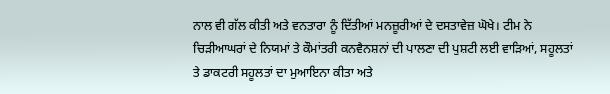ਨਾਲ ਵੀ ਗੱਲ ਕੀਤੀ ਅਤੇ ਵਨਤਾਰਾ ਨੂੰ ਦਿੱਤੀਆਂ ਮਨਜ਼ੂਰੀਆਂ ਦੇ ਦਸਤਾਵੇਜ਼ ਘੋਖੇ। ਟੀਮ ਨੇ ਚਿੜੀਆਘਰਾਂ ਦੇ ਨਿਯਮਾਂ ਤੇ ਕੌਮਾਂਤਰੀ ਕਨਵੈਨਸ਼ਨਾਂ ਦੀ ਪਾਲਣਾ ਦੀ ਪੁਸ਼ਟੀ ਲਈ ਵਾੜਿਆਂ, ਸਹੂਲਤਾਂ ਤੇ ਡਾਕਟਰੀ ਸਹੂਲਤਾਂ ਦਾ ਮੁਆਇਨਾ ਕੀਤਾ ਅਤੇ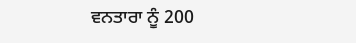ਵਨਤਾਰਾ ਨੂੰ 200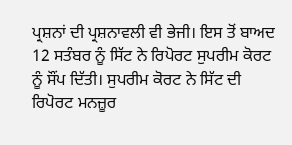ਪ੍ਰਸ਼ਨਾਂ ਦੀ ਪ੍ਰਸ਼ਨਾਵਲੀ ਵੀ ਭੇਜੀ। ਇਸ ਤੋਂ ਬਾਅਦ 12 ਸਤੰਬਰ ਨੂੰ ਸਿੱਟ ਨੇ ਰਿਪੋਰਟ ਸੁਪਰੀਮ ਕੋਰਟ ਨੂੰ ਸੌਂਪ ਦਿੱਤੀ। ਸੁਪਰੀਮ ਕੋਰਟ ਨੇ ਸਿੱਟ ਦੀ ਰਿਪੋਰਟ ਮਨਜ਼ੂਰ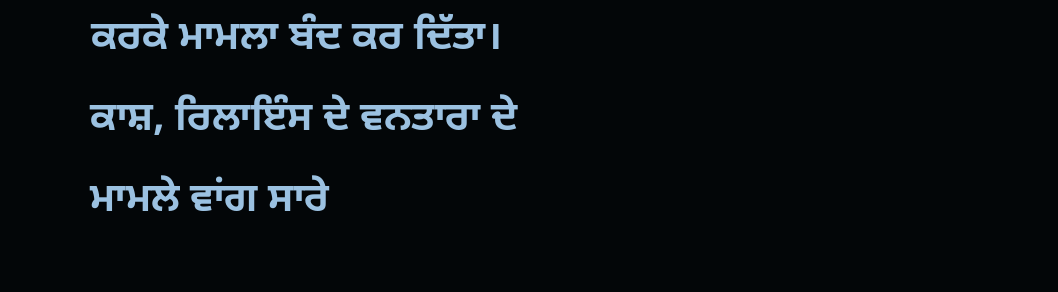ਕਰਕੇ ਮਾਮਲਾ ਬੰਦ ਕਰ ਦਿੱਤਾ।
ਕਾਸ਼, ਰਿਲਾਇੰਸ ਦੇ ਵਨਤਾਰਾ ਦੇ ਮਾਮਲੇ ਵਾਂਗ ਸਾਰੇ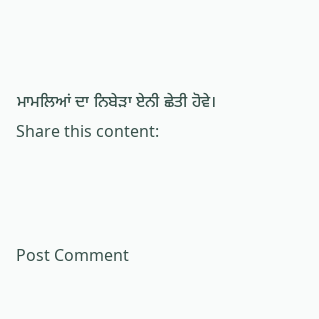ਮਾਮਲਿਆਂ ਦਾ ਨਿਬੇੜਾ ਏਨੀ ਛੇਤੀ ਹੋਵੇ।
Share this content:



Post Comment